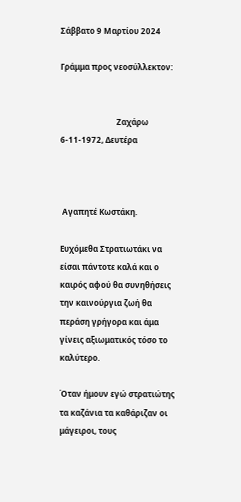Σάββατο 9 Μαρτίου 2024

Γράμμα προς νεοσύλλεκτον:


                            Ζαχάρω 6-11-1972, Δευτέρα



 Αγαπητέ Κωστάκη.

Ευχόμεθα Στρατιωτάκι να είσαι πάντοτε καλά και ο καιρός αφού θα συνηθήσεις την καινούργια ζωή θα περάση γρήγορα και άμα γίνεις αξιωματικός τόσο το καλύτερο.

Όταν ήμουν εγώ στρατιώτης τα καζάνια τα καθάριζαν οι μάγειροι, τους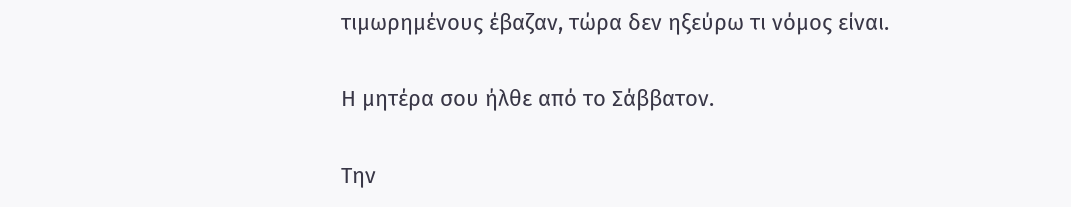τιμωρημένους έβαζαν, τώρα δεν ηξεύρω τι νόμος είναι.

Η μητέρα σου ήλθε από το Σάββατον.

Την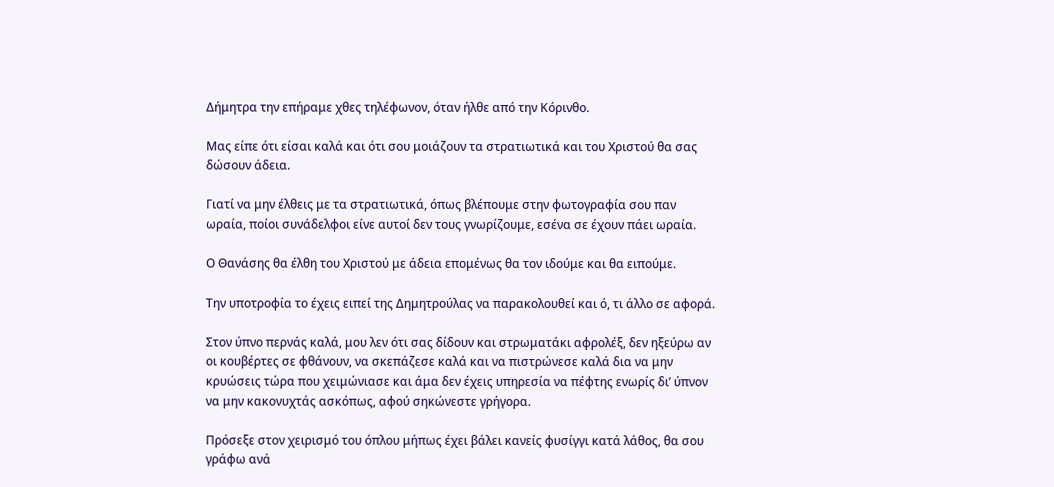Δήμητρα την επήραμε χθες τηλέφωνον, όταν ήλθε από την Κόρινθο.

Μας είπε ότι είσαι καλά και ότι σου μοιάζουν τα στρατιωτικά και του Χριστού θα σας δώσουν άδεια.

Γιατί να μην έλθεις με τα στρατιωτικά, όπως βλέπουμε στην φωτογραφία σου παν ωραία, ποίοι συνάδελφοι είνε αυτοί δεν τους γνωρίζουμε, εσένα σε έχουν πάει ωραία.

Ο Θανάσης θα έλθη του Χριστού με άδεια επομένως θα τον ιδούμε και θα ειπούμε.

Την υποτροφία το έχεις ειπεί της Δημητρούλας να παρακολουθεί και ό, τι άλλο σε αφορά.

Στον ύπνο περνάς καλά, μου λεν ότι σας δίδουν και στρωματάκι αφρολέξ, δεν ηξεύρω αν οι κουβέρτες σε φθάνουν, να σκεπάζεσε καλά και να πιστρώνεσε καλά δια να μην κρυώσεις τώρα που χειμώνιασε και άμα δεν έχεις υπηρεσία να πέφτης ενωρίς δι’ ύπνον να μην κακονυχτάς ασκόπως, αφού σηκώνεστε γρήγορα.

Πρόσεξε στον χειρισμό του όπλου μήπως έχει βάλει κανείς φυσίγγι κατά λάθος, θα σου γράφω ανά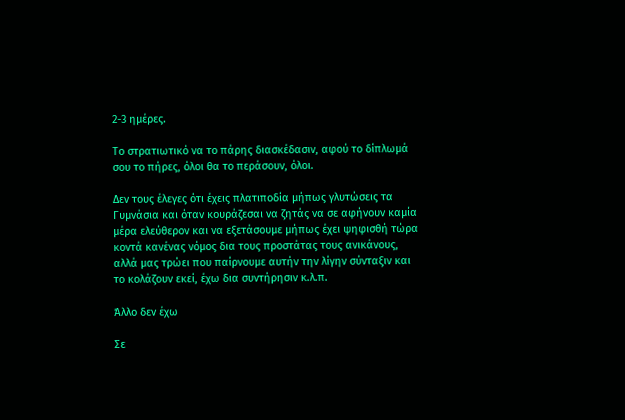2-3 ημέρες.

Το στρατιωτικό να το πάρης διασκέδασιν, αφού το δίπλωμά σου το πήρες, όλοι θα το περάσουν, όλοι.

Δεν τους έλεγες ότι έχεις πλατιποδία μήπως γλυτώσεις τα Γυμνάσια και όταν κουράζεσαι να ζητάς να σε αφήνουν καμία μέρα ελεύθερον και να εξετάσουμε μήπως έχει ψηφισθή τώρα κοντά κανένας νόμος δια τους προστάτας τους ανικάνους, αλλά μας τρώει που παίρνουμε αυτήν την λίγην σύνταξιν και το κολάζουν εκεί, έχω δια συντήρησιν κ.λ.π.

Άλλο δεν έχω

Σε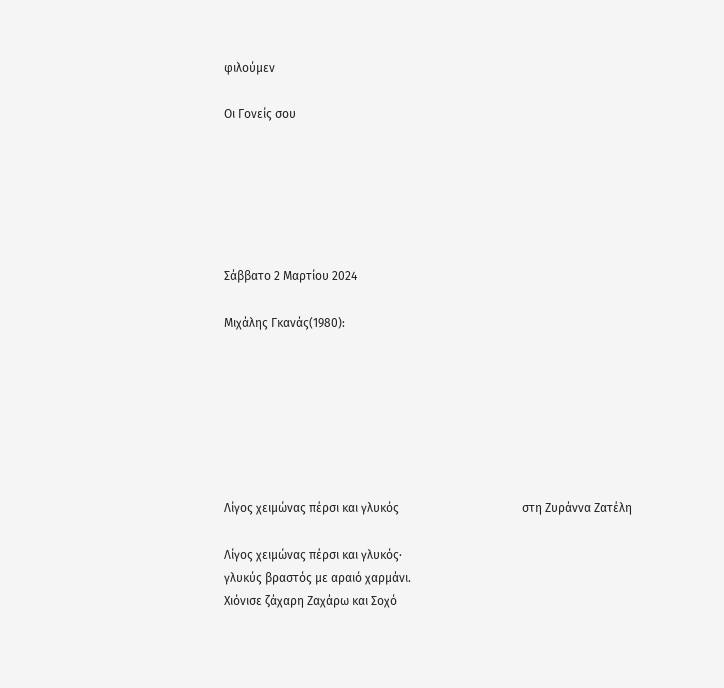φιλούμεν

Οι Γονείς σου






Σάββατο 2 Μαρτίου 2024

Μιχάλης Γκανάς(1980):







Λίγος χειμώνας πέρσι και γλυκός                                         στη Ζυράννα Ζατέλη

Λίγος χειμώνας πέρσι και γλυκός·
γλυκύς βραστός με αραιό χαρμάνι.
Χιόνισε ζάχαρη Ζαχάρω και Σοχό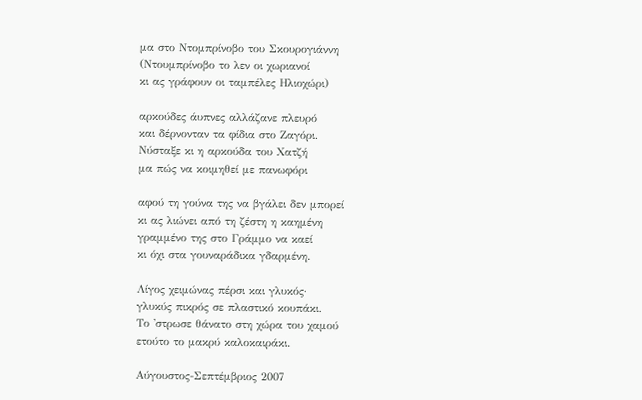μα στο Ντομπρίνοβο του Σκουρογιάννη
(Ντουμπρίνοβο το λεν οι χωριανοί
κι ας γράφουν οι ταμπέλες Ηλιοχώρι)

αρκούδες άυπνες αλλάζανε πλευρό
και δέρνονταν τα φίδια στο Ζαγόρι.
Νύσταξε κι η αρκούδα του Χατζή
μα πώς να κοιμηθεί με πανωφόρι

αφού τη γούνα της να βγάλει δεν μπορεί
κι ας λιώνει από τη ζέστη η καημένη
γραμμένο της στο Γράμμο να καεί
κι όχι στα γουναράδικα γδαρμένη.

Λίγος χειμώνας πέρσι και γλυκός·
γλυκύς πικρός σε πλαστικό κουπάκι.
Το 'στρωσε θάνατο στη χώρα του χαμού
ετούτο το μακρύ καλοκαιράκι.

Αύγουστος-Σεπτέμβριος 2007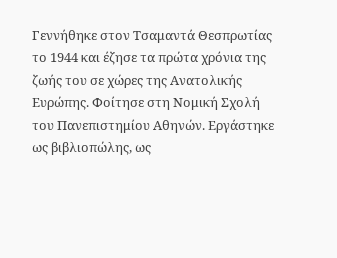Γεννήθηκε στον Τσαμαντά Θεσπρωτίας το 1944 και έζησε τα πρώτα χρόνια της ζωής του σε χώρες της Ανατολικής Ευρώπης. Φοίτησε στη Νομική Σχολή του Πανεπιστημίου Αθηνών. Εργάστηκε ως βιβλιοπώλης, ως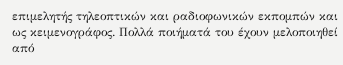επιμελητής τηλεοπτικών και ραδιοφωνικών εκπομπών και ως κειμενογράφος. Πολλά ποιήματά του έχουν μελοποιηθεί από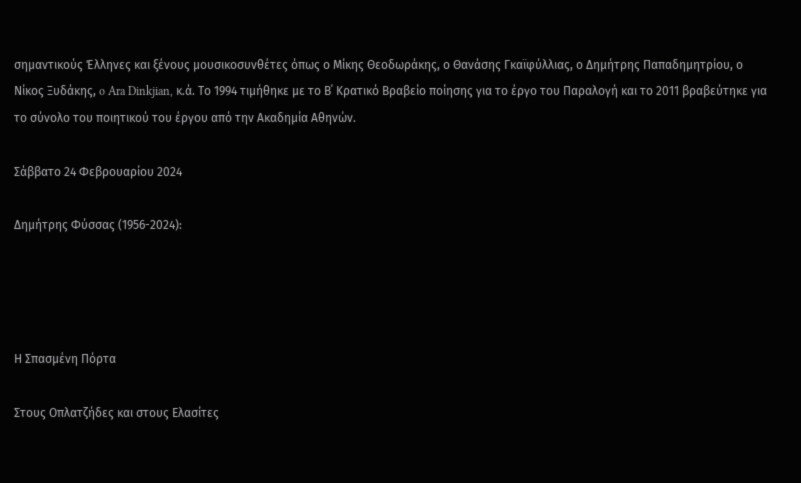σημαντικούς Έλληνες και ξένους μουσικοσυνθέτες όπως ο Μίκης Θεοδωράκης, ο Θανάσης Γκαϊφύλλιας, ο Δημήτρης Παπαδημητρίου, ο Νίκος Ξυδάκης, o Ara Dinkjian, κ.ά. Το 1994 τιμήθηκε με το Β΄ Κρατικό Βραβείο ποίησης για το έργο του Παραλογή και το 2011 βραβεύτηκε για το σύνολο του ποιητικού του έργου από την Ακαδημία Αθηνών.

Σάββατο 24 Φεβρουαρίου 2024

Δημήτρης Φύσσας (1956-2024):




Η Σπασμένη Πόρτα

Στους Οπλατζήδες και στους Ελασίτες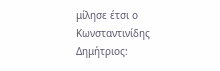μίλησε έτσι ο Κωνσταντινίδης Δημήτριος: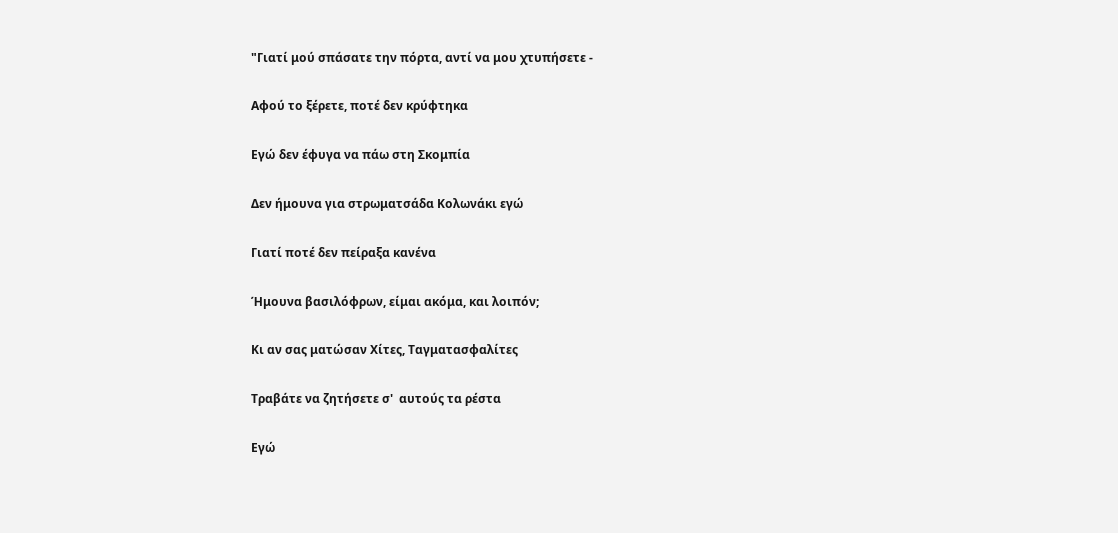"Γιατί μού σπάσατε την πόρτα, αντί να μου χτυπήσετε -

Αφού το ξέρετε, ποτέ δεν κρύφτηκα

Εγώ δεν έφυγα να πάω στη Σκομπία

Δεν ήμουνα για στρωματσάδα Κολωνάκι εγώ

Γιατί ποτέ δεν πείραξα κανένα

Ήμουνα βασιλόφρων, είμαι ακόμα, και λοιπόν;

Κι αν σας ματώσαν Χίτες, Ταγματασφαλίτες

Τραβάτε να ζητήσετε σ'  αυτούς τα ρέστα

Εγώ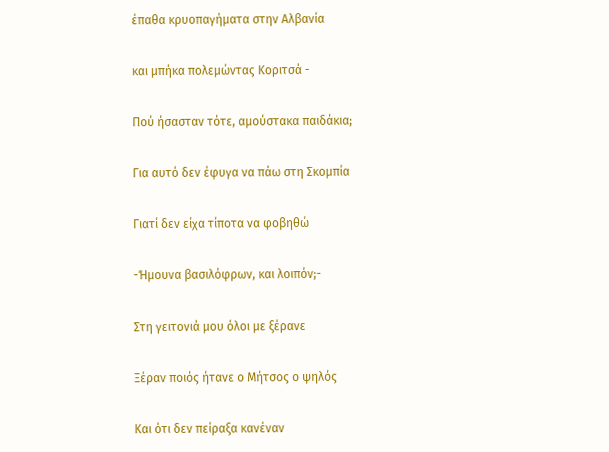έπαθα κρυοπαγήματα στην Αλβανία

και μπήκα πολεμώντας Κοριτσά -

Πού ήσασταν τότε, αμούστακα παιδάκια;

Για αυτό δεν έφυγα να πάω στη Σκομπία

Γιατί δεν είχα τίποτα να φοβηθώ

-Ήμουνα βασιλόφρων, και λοιπόν;-

Στη γειτονιά μου όλοι με ξέρανε

Ξέραν ποιός ήτανε ο Μήτσος ο ψηλός

Και ότι δεν πείραξα κανέναν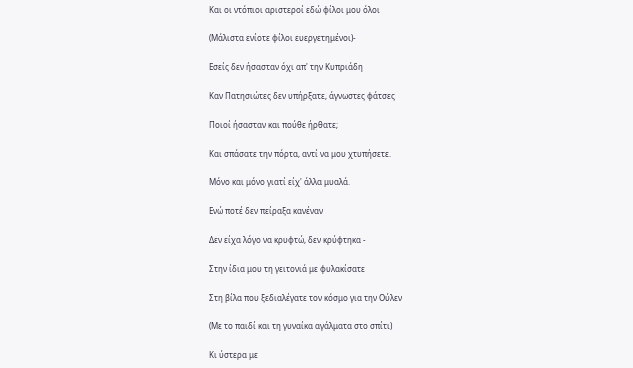Και οι ντόπιοι αριστεροί εδώ φίλοι μου όλοι

(Μάλιστα ενίοτε φίλοι ευεργετημένοι)-

Εσείς δεν ήσασταν όχι απ' την Κυπριάδη

Καν Πατησιώτες δεν υπήρξατε, άγνωστες φάτσες

Ποιοί ήσασταν και πούθε ήρθατε;

Και σπάσατε την πόρτα, αντί να μου χτυπήσετε.

Μόνο και μόνο γιατί είχ' άλλα μυαλά.

Ενώ ποτέ δεν πείραξα κανέναν

Δεν είχα λόγο να κρυφτώ, δεν κρύφτηκα -

Στην ίδια μου τη γειτονιά με φυλακίσατε

Στη βίλα που ξεδιαλέγατε τον κόσμο για την Ούλεν

(Με το παιδί και τη γυναίκα αγάλματα στο σπίτι)

Κι ύστερα με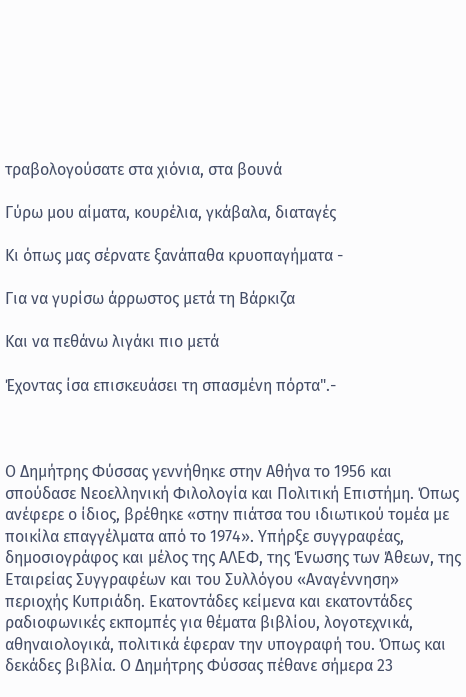τραβολογούσατε στα χιόνια, στα βουνά

Γύρω μου αίματα, κουρέλια, γκάβαλα, διαταγές

Κι όπως μας σέρνατε ξανάπαθα κρυοπαγήματα -

Για να γυρίσω άρρωστος μετά τη Βάρκιζα

Και να πεθάνω λιγάκι πιο μετά

Έχοντας ίσα επισκευάσει τη σπασμένη πόρτα".-



Ο Δημήτρης Φύσσας γεννήθηκε στην Αθήνα το 1956 και σπούδασε Νεοελληνική Φιλολογία και Πολιτική Επιστήμη. Όπως ανέφερε ο ίδιος, βρέθηκε «στην πιάτσα του ιδιωτικού τομέα με ποικίλα επαγγέλματα από το 1974». Υπήρξε συγγραφέας, δημοσιογράφος και μέλος της ΑΛΕΦ, της Ένωσης των Άθεων, της Εταιρείας Συγγραφέων και του Συλλόγου «Αναγέννηση» περιοχής Κυπριάδη. Εκατοντάδες κείμενα και εκατοντάδες ραδιοφωνικές εκπομπές για θέματα βιβλίου, λογοτεχνικά, αθηναιολογικά, πολιτικά έφεραν την υπογραφή του. Όπως και δεκάδες βιβλία. Ο Δημήτρης Φύσσας πέθανε σήμερα 23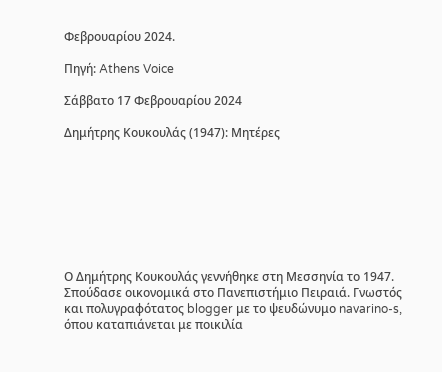Φεβρουαρίου 2024.

Πηγή: Athens Voice

Σάββατο 17 Φεβρουαρίου 2024

Δημήτρης Κουκουλάς (1947): Μητέρες








Ο Δημήτρης Κουκουλάς γεννήθηκε στη Μεσσηνία το 1947. Σπούδασε οικονομικά στο Πανεπιστήμιο Πειραιά. Γνωστός και πολυγραφότατος blogger με το ψευδώνυμο navarino-s, όπου καταπιάνεται με ποικιλία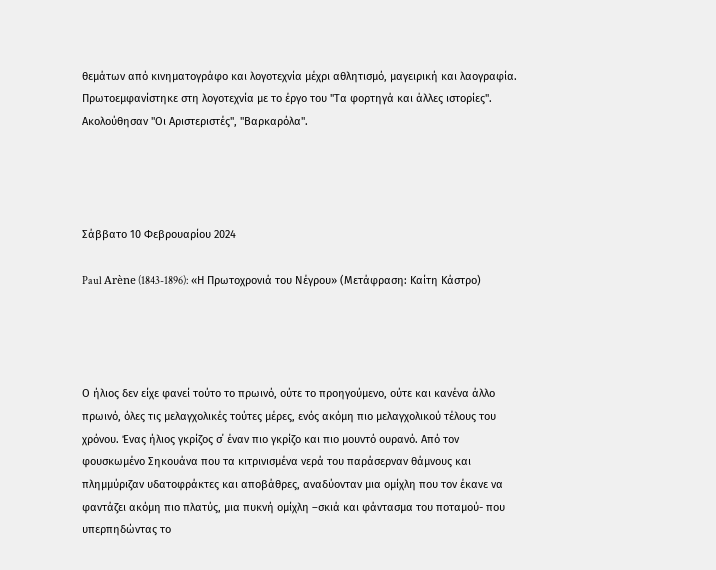θεμάτων από κινηματογράφο και λογοτεχνία μέχρι αθλητισμό, μαγειρική και λαογραφία. Πρωτοεμφανίστηκε στη λογοτεχνία με το έργο του "Τα φορτηγά και άλλες ιστορίες".
Ακολούθησαν ''Οι Αριστεριστές'', ''Βαρκαρόλα''.




Σάββατο 10 Φεβρουαρίου 2024

Paul Arène (1843-1896): «Η Πρωτοχρονιά του Νέγρου» (Μετάφραση: Καίτη Κάστρο)




Ο ήλιος δεν είχε φανεί τούτο το πρωινό, ούτε το προηγούμενο, ούτε και κανένα άλλο πρωινό, όλες τις μελαγχολικές τούτες μέρες, ενός ακόμη πιο μελαγχολικού τέλους του χρόνου. Ένας ήλιος γκρίζος σ΄ έναν πιο γκρίζο και πιο μουντό ουρανό. Από τον φουσκωμένο Σηκουάνα που τα κιτρινισμένα νερά του παράσερναν θάμνους και πλημμύριζαν υδατοφράκτες και αποβάθρες, αναδύονταν μια ομίχλη που τον έκανε να φαντάζει ακόμη πιο πλατύς, μια πυκνή ομίχλη –σκιά και φάντασμα του ποταμού- που υπερπηδώντας το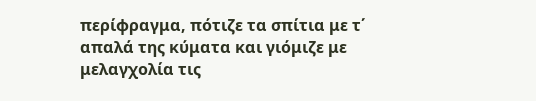περίφραγμα, πότιζε τα σπίτια με τ΄ απαλά της κύματα και γιόμιζε με μελαγχολία τις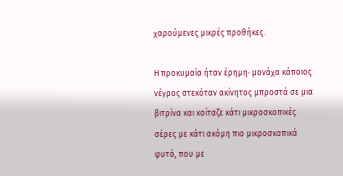χαρούμενες μικρές προθήκες.

Η προκυμαία ήταν έρημη∙ μονάχα κάποιος νέγρος στεκόταν ακίνητος μπροστά σε μια βιτρίνα και κοίταζε κάτι μικροσκοπικές σέρες με κάτι ακόμη πιο μικροσκοπικά φυτά, που με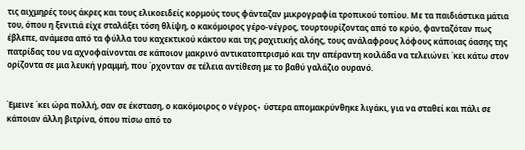τις αιχμηρές τους άκρες και τους ελικοειδείς κορμούς τους φάνταζαν μικρογραφία τροπικού τοπίου. Με τα παιδιάστικα μάτια του, όπου η ξενιτιά είχε σταλάξει τόση θλίψη, ο κακόμοιρος γέρο-νέγρος, τουρτουρίζοντας από το κρύο, φανταζόταν πως έβλεπε, ανάμεσα από τα φύλλα του καχεκτικού κάκτου και της ραχιτικής αλόης, τους ανάλαφρους λόφους κάποιας όασης της πατρίδας του να αχνοφαίνονται σε κάποιον μακρινό αντικατοπτρισμό και την απέραντη κοιλάδα να τελειώνει ΄κει κάτω στον ορίζοντα σε μια λευκή γραμμή, που ΄ρχονταν σε τέλεια αντίθεση με το βαθύ γαλάζιο ουρανό.


Έμεινε ΄κει ώρα πολλή, σαν σε έκσταση, ο κακόμοιρος ο νέγρος∙ ύστερα απομακρύνθηκε λιγάκι, για να σταθεί και πάλι σε κάποιαν άλλη βιτρίνα, όπου πίσω από το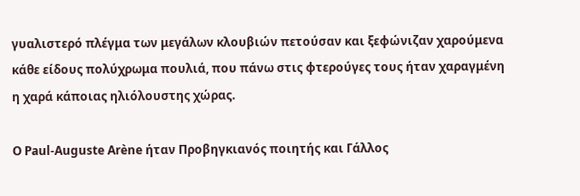γυαλιστερό πλέγμα των μεγάλων κλουβιών πετούσαν και ξεφώνιζαν χαρούμενα κάθε είδους πολύχρωμα πουλιά, που πάνω στις φτερούγες τους ήταν χαραγμένη η χαρά κάποιας ηλιόλουστης χώρας.

Ο Paul-Auguste Arène ήταν Προβηγκιανός ποιητής και Γάλλος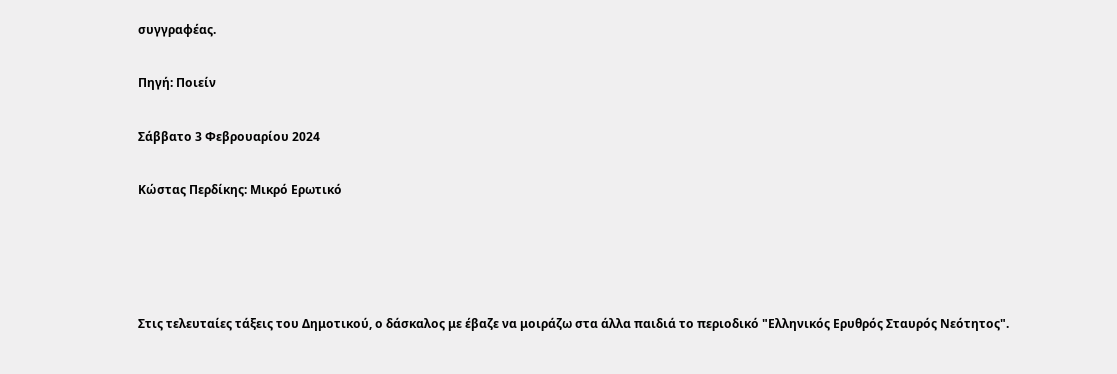συγγραφέας.

Πηγή: Ποιείν

Σάββατο 3 Φεβρουαρίου 2024

Κώστας Περδίκης: Μικρό Ερωτικό




Στις τελευταίες τάξεις του Δημοτικού, ο δάσκαλος με έβαζε να μοιράζω στα άλλα παιδιά το περιοδικό "Ελληνικός Ερυθρός Σταυρός Νεότητος".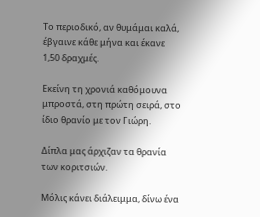Το περιοδικό, αν θυμάμαι καλά, έβγαινε κάθε μήνα και έκανε 1,50 δραχμές.

Εκείνη τη χρονιά καθόμουνα μπροστά, στη πρώτη σειρά, στο ίδιο θρανίο με τον Γιώρη.

Δίπλα μας άρχιζαν τα θρανία των κοριτσιών.

Μόλις κάνει διάλειμμα, δίνω ένα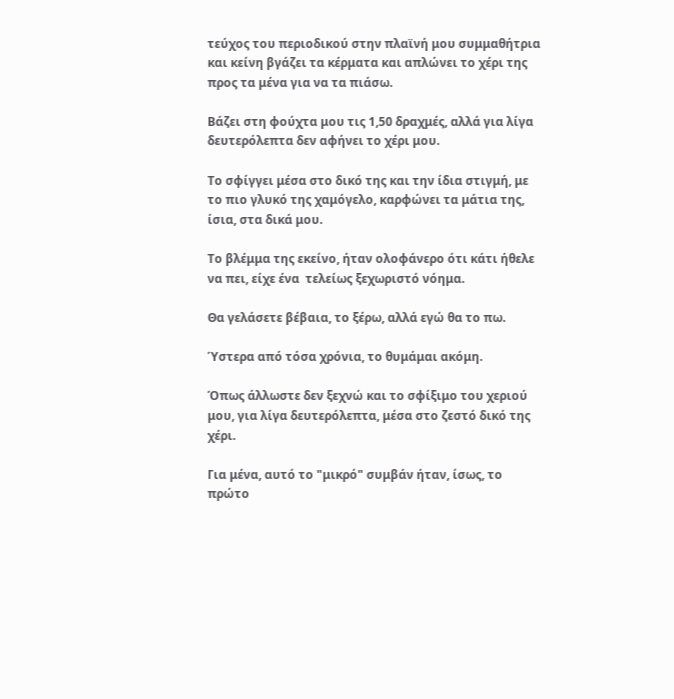τεύχος του περιοδικού στην πλαϊνή μου συμμαθήτρια και κείνη βγάζει τα κέρματα και απλώνει το χέρι της προς τα μένα για να τα πιάσω.

Βάζει στη φούχτα μου τις 1,50 δραχμές, αλλά για λίγα δευτερόλεπτα δεν αφήνει το χέρι μου.

Το σφίγγει μέσα στο δικό της και την ίδια στιγμή, με το πιο γλυκό της χαμόγελο, καρφώνει τα μάτια της, ίσια, στα δικά μου.

Το βλέμμα της εκείνο, ήταν ολοφάνερο ότι κάτι ήθελε να πει, είχε ένα  τελείως ξεχωριστό νόημα.

Θα γελάσετε βέβαια, το ξέρω, αλλά εγώ θα το πω.

Ύστερα από τόσα χρόνια, το θυμάμαι ακόμη.

Όπως άλλωστε δεν ξεχνώ και το σφίξιμο του χεριού μου, για λίγα δευτερόλεπτα, μέσα στο ζεστό δικό της χέρι.

Για μένα, αυτό το "μικρό" συμβάν ήταν, ίσως, το πρώτο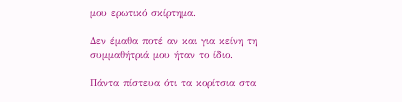μου ερωτικό σκίρτημα.

Δεν έμαθα ποτέ αν και για κείνη τη συμμαθήτριά μου ήταν το ίδιο.

Πάντα πίστευα ότι τα κορίτσια στα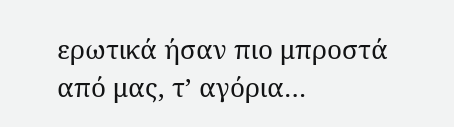ερωτικά ήσαν πιο μπροστά από μας, τ’ αγόρια…